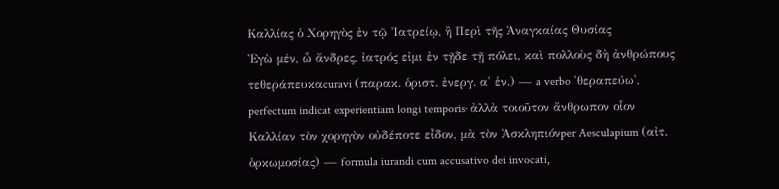Καλλίας ὁ Χορηγὸς ἐν τῷ Ἰατρείῳ, ἢ Περὶ τῆς Ἀναγκαίας Θυσίας
Ἐγὼ μέν, ὦ ἄνδρες, ἰατρός εἰμι ἐν τῇδε τῇ πόλει, καὶ πολλοὺς δὴ ἀνθρώπους τεθεράπευκαcuravi (παρακ. ὁριστ. ἐνεργ. α' ἑν.) — a verbo 'θεραπεύω', perfectum indicat experientiam longi temporis· ἀλλὰ τοιοῦτον ἄνθρωπον οἷον Καλλίαν τὸν χορηγὸν οὐδέποτε εἶδον, μὰ τὸν Ἀσκληπιόνper Aesculapium (αἰτ. ὁρκωμοσίας) — formula iurandi cum accusativo dei invocati,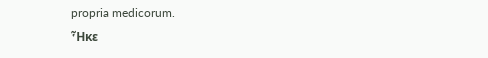propria medicorum.
Ἧκε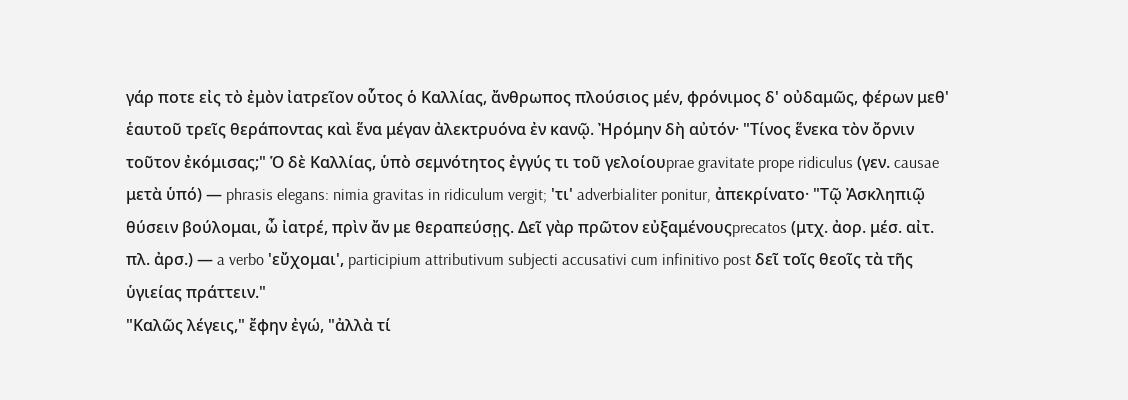γάρ ποτε εἰς τὸ ἐμὸν ἰατρεῖον οὗτος ὁ Καλλίας, ἄνθρωπος πλούσιος μέν, φρόνιμος δ' οὐδαμῶς, φέρων μεθ' ἑαυτοῦ τρεῖς θεράποντας καὶ ἕνα μέγαν ἀλεκτρυόνα ἐν κανῷ. Ἠρόμην δὴ αὐτόν· "Τίνος ἕνεκα τὸν ὄρνιν τοῦτον ἐκόμισας;" Ὁ δὲ Καλλίας, ὑπὸ σεμνότητος ἐγγύς τι τοῦ γελοίουprae gravitate prope ridiculus (γεν. causae μετὰ ὑπό) — phrasis elegans: nimia gravitas in ridiculum vergit; 'τι' adverbialiter ponitur, ἀπεκρίνατο· "Τῷ Ἀσκληπιῷ θύσειν βούλομαι, ὦ ἰατρέ, πρὶν ἄν με θεραπεύσῃς. Δεῖ γὰρ πρῶτον εὐξαμένουςprecatos (μτχ. ἀορ. μέσ. αἰτ. πλ. ἀρσ.) — a verbo 'εὔχομαι', participium attributivum subjecti accusativi cum infinitivo post δεῖ τοῖς θεοῖς τὰ τῆς ὑγιείας πράττειν."
"Καλῶς λέγεις," ἔφην ἐγώ, "ἀλλὰ τί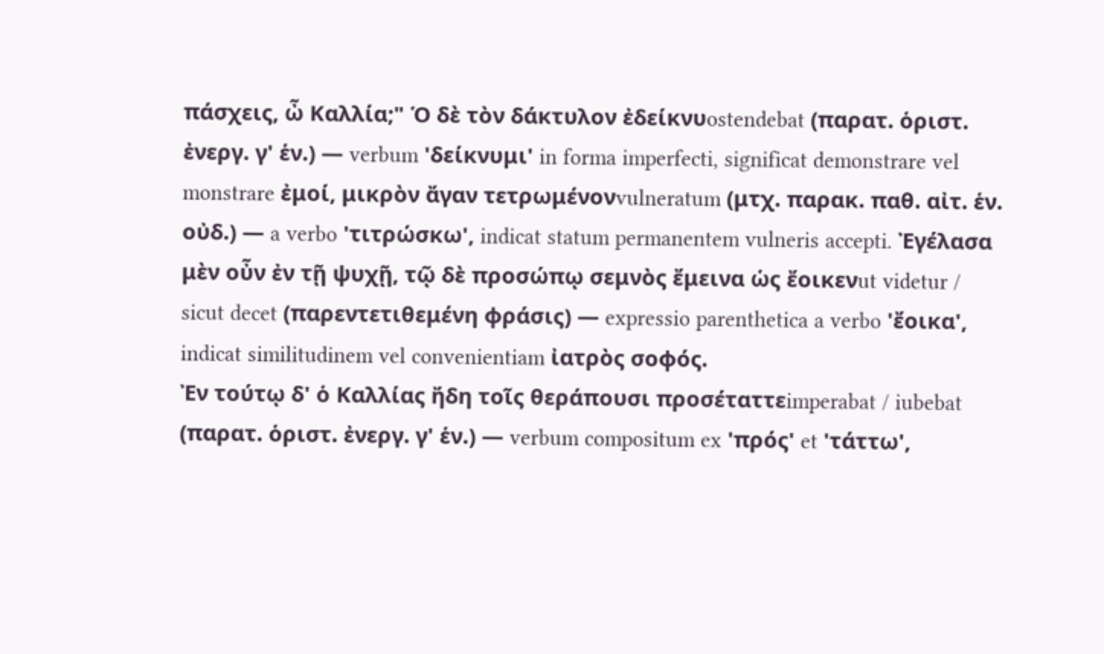πάσχεις, ὦ Καλλία;" Ὁ δὲ τὸν δάκτυλον ἐδείκνυostendebat (παρατ. ὁριστ. ἐνεργ. γ' ἑν.) — verbum 'δείκνυμι' in forma imperfecti, significat demonstrare vel monstrare ἐμοί, μικρὸν ἄγαν τετρωμένονvulneratum (μτχ. παρακ. παθ. αἰτ. ἑν. οὐδ.) — a verbo 'τιτρώσκω', indicat statum permanentem vulneris accepti. Ἐγέλασα μὲν οὖν ἐν τῇ ψυχῇ, τῷ δὲ προσώπῳ σεμνὸς ἔμεινα ὡς ἔοικενut videtur / sicut decet (παρεντετιθεμένη φράσις) — expressio parenthetica a verbo 'ἔοικα', indicat similitudinem vel convenientiam ἰατρὸς σοφός.
Ἐν τούτῳ δ' ὁ Καλλίας ἤδη τοῖς θεράπουσι προσέταττεimperabat / iubebat (παρατ. ὁριστ. ἐνεργ. γ' ἑν.) — verbum compositum ex 'πρός' et 'τάττω',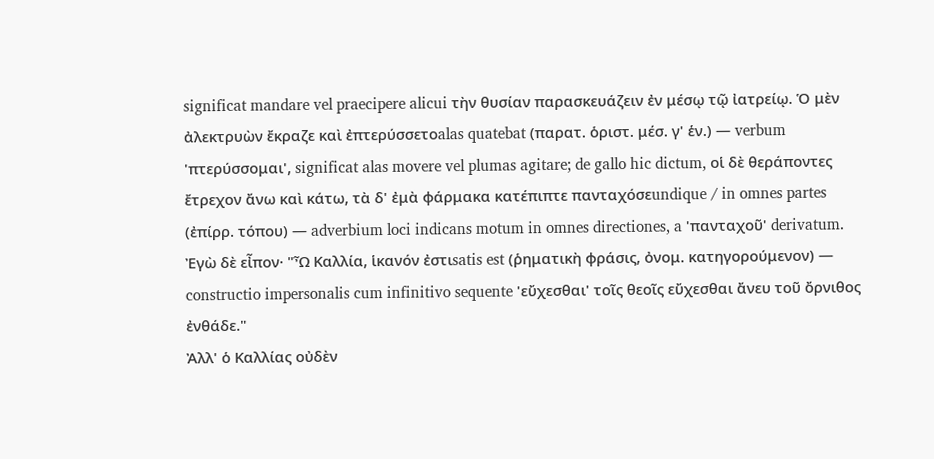significat mandare vel praecipere alicui τὴν θυσίαν παρασκευάζειν ἐν μέσῳ τῷ ἰατρείῳ. Ὁ μὲν ἀλεκτρυὼν ἔκραζε καὶ ἐπτερύσσετοalas quatebat (παρατ. ὁριστ. μέσ. γ' ἑν.) — verbum 'πτερύσσομαι', significat alas movere vel plumas agitare; de gallo hic dictum, οἱ δὲ θεράποντες ἔτρεχον ἄνω καὶ κάτω, τὰ δ' ἐμὰ φάρμακα κατέπιπτε πανταχόσεundique / in omnes partes (ἐπίρρ. τόπου) — adverbium loci indicans motum in omnes directiones, a 'πανταχοῦ' derivatum. Ἐγὼ δὲ εἶπον· "Ὦ Καλλία, ἱκανόν ἐστιsatis est (ῥηματικὴ φράσις, ὀνομ. κατηγορούμενον) — constructio impersonalis cum infinitivo sequente 'εὔχεσθαι' τοῖς θεοῖς εὔχεσθαι ἄνευ τοῦ ὄρνιθος ἐνθάδε."
Ἀλλ' ὁ Καλλίας οὐδὲν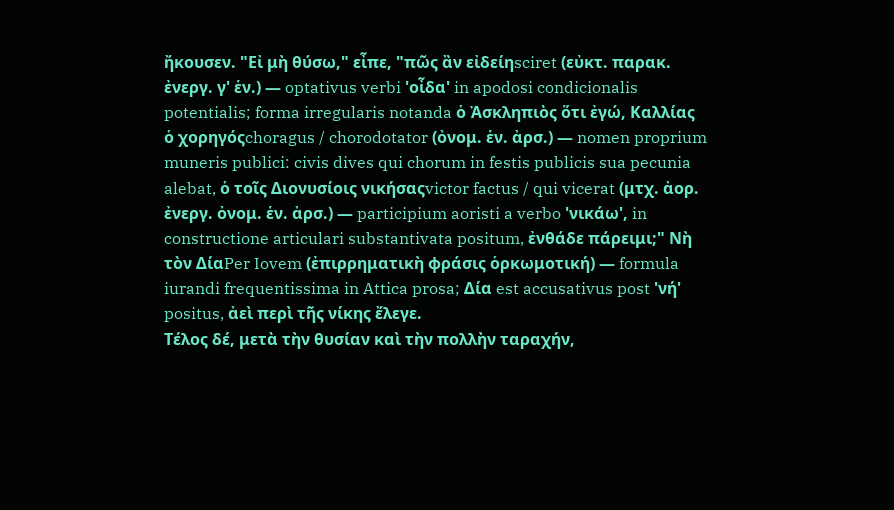ἤκουσεν. "Εἰ μὴ θύσω," εἶπε, "πῶς ἂν εἰδείηsciret (εὐκτ. παρακ. ἐνεργ. γ' ἑν.) — optativus verbi 'οἶδα' in apodosi condicionalis potentialis; forma irregularis notanda ὁ Ἀσκληπιὸς ὅτι ἐγώ, Καλλίας ὁ χορηγόςchoragus / chorodotator (ὀνομ. ἑν. ἀρσ.) — nomen proprium muneris publici: civis dives qui chorum in festis publicis sua pecunia alebat, ὁ τοῖς Διονυσίοις νικήσαςvictor factus / qui vicerat (μτχ. ἀορ. ἐνεργ. ὀνομ. ἑν. ἀρσ.) — participium aoristi a verbo 'νικάω', in constructione articulari substantivata positum, ἐνθάδε πάρειμι;" Νὴ τὸν ΔίαPer Iovem (ἐπιρρηματικὴ φράσις ὁρκωμοτική) — formula iurandi frequentissima in Attica prosa; Δία est accusativus post 'νή' positus, ἀεὶ περὶ τῆς νίκης ἔλεγε.
Τέλος δέ, μετὰ τὴν θυσίαν καὶ τὴν πολλὴν ταραχήν,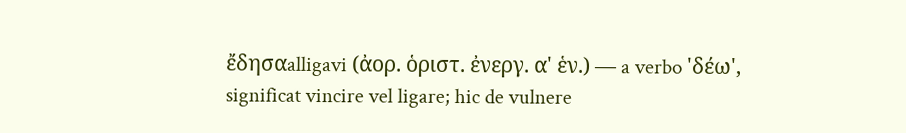ἔδησαalligavi (ἀορ. ὁριστ. ἐνεργ. α' ἑν.) — a verbo 'δέω', significat vincire vel ligare; hic de vulnere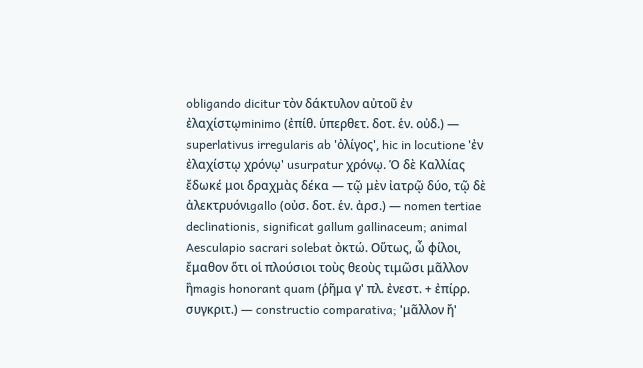obligando dicitur τὸν δάκτυλον αὐτοῦ ἐν ἐλαχίστῳminimo (ἐπίθ. ὑπερθετ. δοτ. ἑν. οὐδ.) — superlativus irregularis ab 'ὀλίγος', hic in locutione 'ἐν ἐλαχίστῳ χρόνῳ' usurpatur χρόνῳ. Ὁ δὲ Καλλίας ἔδωκέ μοι δραχμὰς δέκα — τῷ μὲν ἰατρῷ δύο, τῷ δὲ ἀλεκτρυόνιgallo (οὐσ. δοτ. ἑν. ἀρσ.) — nomen tertiae declinationis, significat gallum gallinaceum; animal Aesculapio sacrari solebat ὀκτώ. Οὕτως, ὦ φίλοι, ἔμαθον ὅτι οἱ πλούσιοι τοὺς θεοὺς τιμῶσι μᾶλλον ἢmagis honorant quam (ῥῆμα γ' πλ. ἐνεστ. + ἐπίρρ. συγκριτ.) — constructio comparativa; 'μᾶλλον ἤ'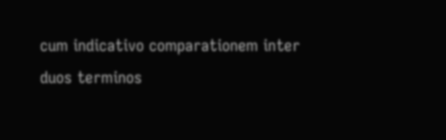cum indicativo comparationem inter duos terminos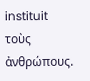instituit τοὺς ἀνθρώπους.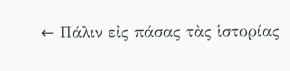← Πάλιν εἰς πάσας τὰς ἱστορίας